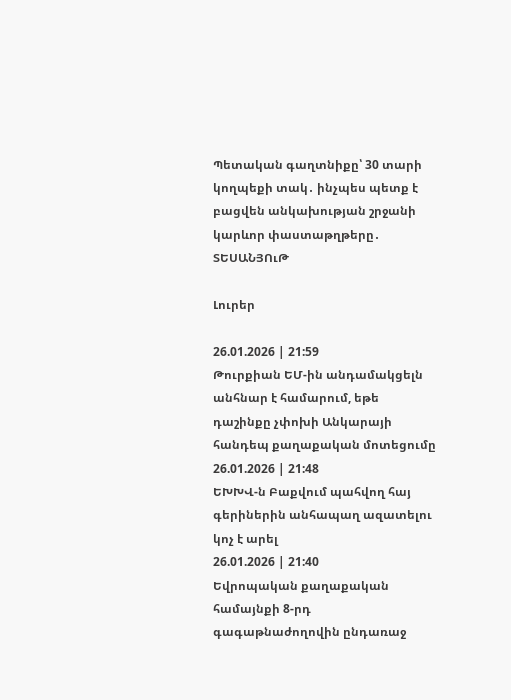Պետական գաղտնիքը՝ 30 տարի կողպեքի տակ․ ինչպես պետք է բացվեն անկախության շրջանի կարևոր փաստաթղթերը․ ՏԵՍԱՆՅՈւԹ

Լուրեր

26.01.2026 | 21:59
Թուրքիան ԵՄ-ին անդամակցելն անհնար է համարում, եթե դաշինքը չփոխի Անկարայի հանդեպ քաղաքական մոտեցումը
26.01.2026 | 21:48
ԵԽԽՎ-ն Բաքվում պահվող հայ գերիներին անհապաղ ազատելու կոչ է արել
26.01.2026 | 21:40
Եվրոպական քաղաքական համայնքի 8-րդ գագաթնաժողովին ընդառաջ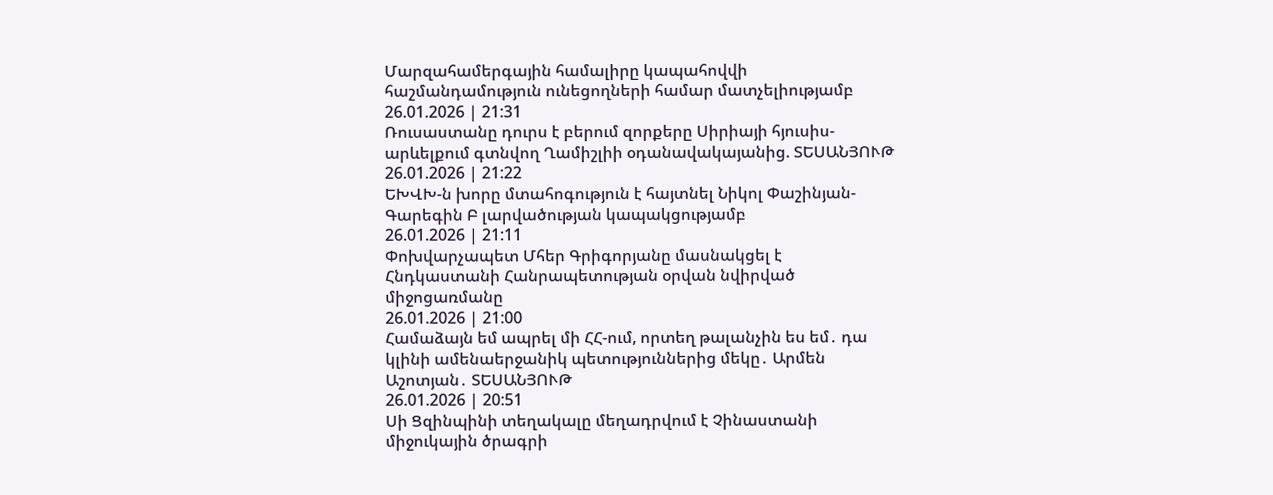Մարզահամերգային համալիրը կապահովվի հաշմանդամություն ունեցողների համար մատչելիությամբ
26.01.2026 | 21:31
Ռուսաստանը դուրս է բերում զորքերը Սիրիայի հյուսիս-արևելքում գտնվող Ղամիշլիի օդանավակայանից. ՏԵՍԱՆՅՈՒԹ
26.01.2026 | 21:22
ԵԽՎԽ-ն խորը մտահոգություն է հայտնել Նիկոլ Փաշինյան-Գարեգին Բ լարվածության կապակցությամբ
26.01.2026 | 21:11
Փոխվարչապետ Մհեր Գրիգորյանը մասնակցել է Հնդկաստանի Հանրապետության օրվան նվիրված միջոցառմանը
26.01.2026 | 21:00
Համաձայն եմ ապրել մի ՀՀ-ում, որտեղ թալանչին ես եմ․ դա կլինի ամենաերջանիկ պետություններից մեկը․ Արմեն Աշոտյան․ ՏԵՍԱՆՅՈՒԹ
26.01.2026 | 20:51
Սի Ցզինպինի տեղակալը մեղադրվում է Չինաստանի միջուկային ծրագրի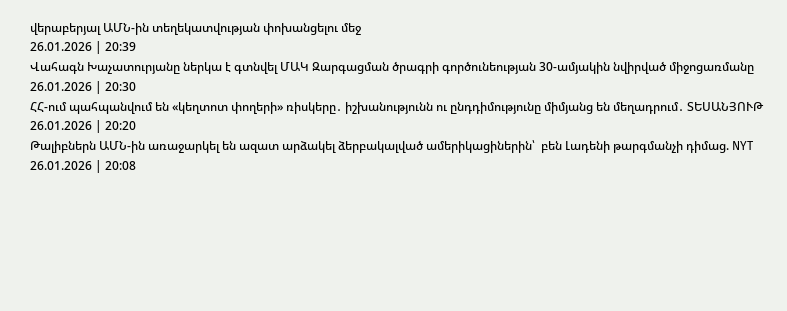վերաբերյալ ԱՄՆ-ին տեղեկատվության փոխանցելու մեջ
26.01.2026 | 20:39
Վահագն Խաչատուրյանը ներկա է գտնվել ՄԱԿ Զարգացման ծրագրի գործունեության 30-ամյակին նվիրված միջոցառմանը
26.01.2026 | 20:30
ՀՀ-ում պահպանվում են «կեղտոտ փողերի» ռիսկերը․ իշխանությունն ու ընդդիմությունը միմյանց են մեղադրում․ ՏԵՍԱՆՅՈՒԹ
26.01.2026 | 20:20
Թալիբներն ԱՄՆ-ին առաջարկել են ազատ արձակել ձերբակալված ամերիկացիներին՝  բեն Լադենի թարգմանչի դիմաց. NYT
26.01.2026 | 20:08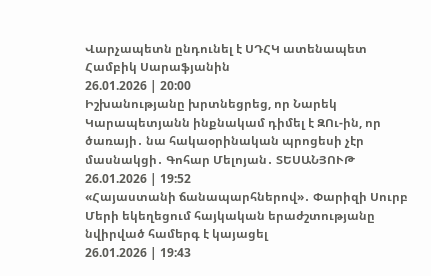Վարչապետն ընդունել է ՍԴՀԿ ատենապետ Համբիկ Սարաֆյանին
26.01.2026 | 20:00
Իշխանությանը խրտնեցրեց, որ Նարեկ Կարապետյանն ինքնակամ դիմել է ԶՈւ-ին, որ ծառայի․ նա հակաօրինական պրոցեսի չէր մասնակցի․ Գոհար Մելոյան․ ՏԵՍԱՆՅՈՒԹ
26.01.2026 | 19:52
«Հայաստանի ճանապարհներով»․ Փարիզի Սուրբ Մերի եկեղեցում հայկական երաժշտությանը նվիրված համերգ է կայացել
26.01.2026 | 19:43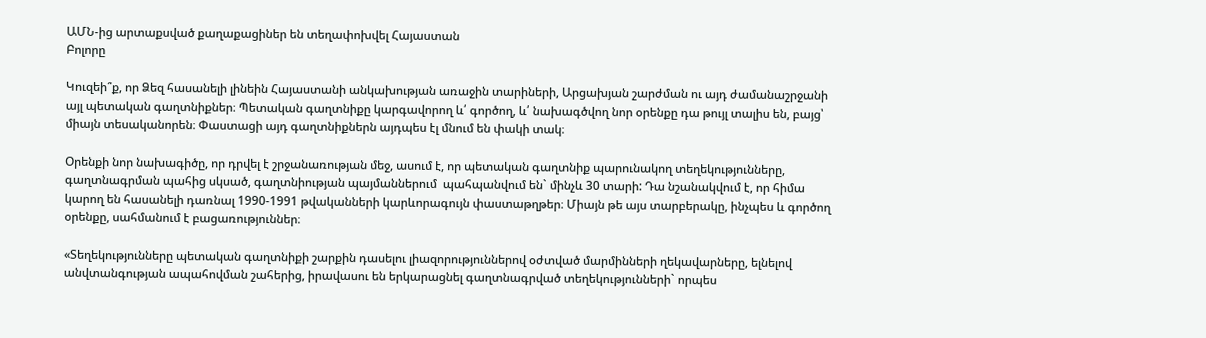ԱՄՆ-ից արտաքսված քաղաքացիներ են տեղափոխվել Հայաստան
Բոլորը

Կուզեի՞ք, որ Ձեզ հասանելի լինեին Հայաստանի անկախության առաջին տարիների, Արցախյան շարժման ու այդ ժամանաշրջանի այլ պետական գաղտնիքներ։ Պետական գաղտնիքը կարգավորող և՛ գործող, և՛ նախագծվող նոր օրենքը դա թույլ տալիս են, բայց՝ միայն տեսականորեն։ Փաստացի այդ գաղտնիքներն այդպես էլ մնում են փակի տակ։

Օրենքի նոր նախագիծը, որ դրվել է շրջանառության մեջ, ասում է, որ պետական գաղտնիք պարունակող տեղեկությունները, գաղտնագրման պահից սկսած, գաղտնիության պայմաններում  պահպանվում են` մինչև 30 տարի: Դա նշանակվում է, որ հիմա կարող են հասանելի դառնալ 1990-1991 թվականների կարևորագույն փաստաթղթեր։ Միայն թե այս տարբերակը, ինչպես և գործող օրենքը, սահմանում է բացառություններ։

«Տեղեկությունները պետական գաղտնիքի շարքին դասելու լիազորություններով օժտված մարմինների ղեկավարները, ելնելով անվտանգության ապահովման շահերից, իրավասու են երկարացնել գաղտնագրված տեղեկությունների` որպես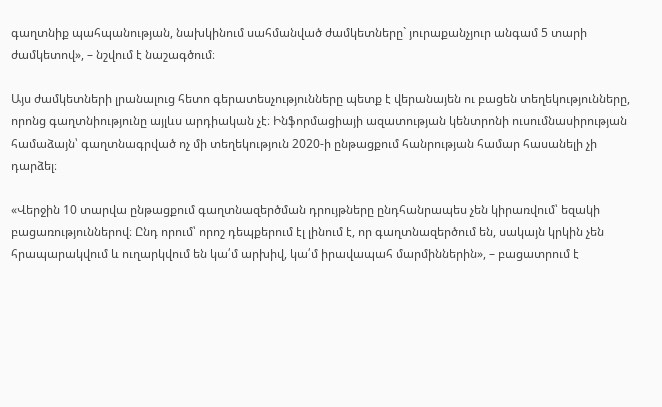գաղտնիք պահպանության, նախկինում սահմանված ժամկետները` յուրաքանչյուր անգամ 5 տարի ժամկետով», – նշվում է նաշագծում։

Այս ժամկետների լրանալուց հետո գերատեսչությունները պետք է վերանայեն ու բացեն տեղեկությունները, որոնց գաղտնիությունը այլևս արդիական չէ։ Ինֆորմացիայի ազատության կենտրոնի ուսումնասիրության համաձայն՝ գաղտնագրված ոչ մի տեղեկություն 2020-ի ընթացքում հանրության համար հասանելի չի դարձել։

«Վերջին 10 տարվա ընթացքում գաղտնազերծման դրույթները ընդհանրապես չեն կիրառվում՝ եզակի բացառություններով։ Ընդ որում՝ որոշ դեպքերում էլ լինում է, որ գաղտնազերծում են, սակայն կրկին չեն հրապարակվում և ուղարկվում են կա՛մ արխիվ, կա՛մ իրավապահ մարմիններին», – բացատրում է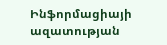Ինֆորմացիայի ազատության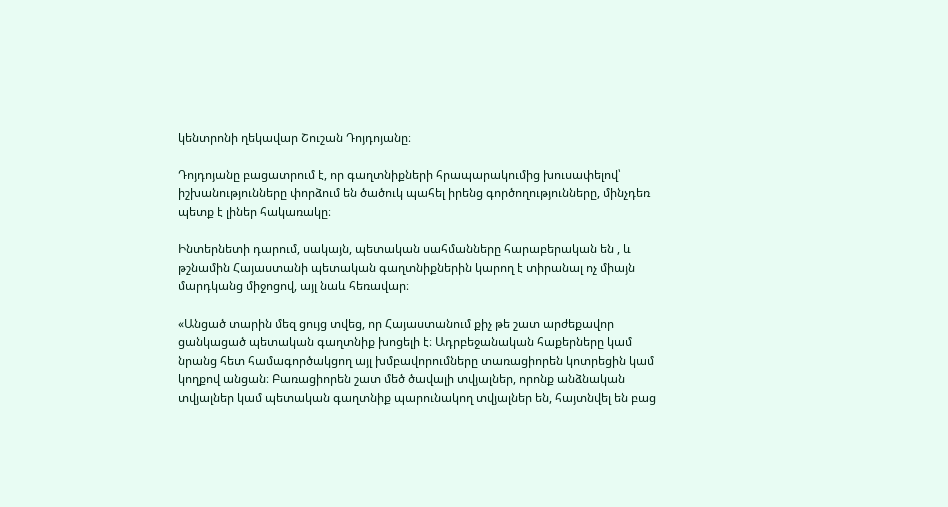կենտրոնի ղեկավար Շուշան Դոյդոյանը։

Դոյդոյանը բացատրում է, որ գաղտնիքների հրապարակումից խուսափելով՝ իշխանությունները փորձում են ծածուկ պահել իրենց գործողությունները, մինչդեռ պետք է լիներ հակառակը։

Ինտերնետի դարում, սակայն, պետական սահմանները հարաբերական են , և թշնամին Հայաստանի պետական գաղտնիքներին կարող է տիրանալ ոչ միայն մարդկանց միջոցով, այլ նաև հեռավար։

«Անցած տարին մեզ ցույց տվեց, որ Հայաստանում քիչ թե շատ արժեքավոր ցանկացած պետական գաղտնիք խոցելի է։ Ադրբեջանական հաքերները կամ նրանց հետ համագործակցող այլ խմբավորումները տառացիորեն կոտրեցին կամ կողքով անցան։ Բառացիորեն շատ մեծ ծավալի տվյալներ, որոնք անձնական տվյալներ կամ պետական գաղտնիք պարունակող տվյալներ են, հայտնվել են բաց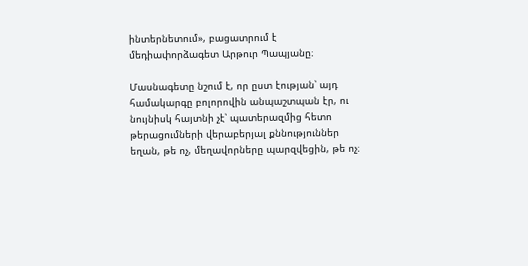ինտերնետում», բացատրում է մեդիափորձագետ Արթուր Պապյանը։

Մասնագետը նշում է, որ ըստ էության՝ այդ համակարգը բոլորովին անպաշտպան էր, ու նույնիսկ հայտնի չէ՝ պատերազմից հետո թերացումների վերաբերյալ քննություններ եղան, թե ոչ, մեղավորները պարզվեցին, թե ոչ։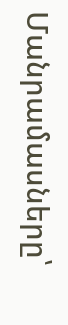Մանրամասները՝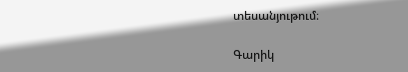տեսանյութում։

Գարիկ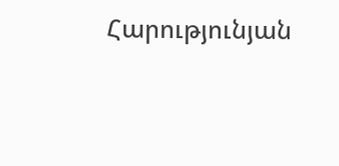Հարությունյան